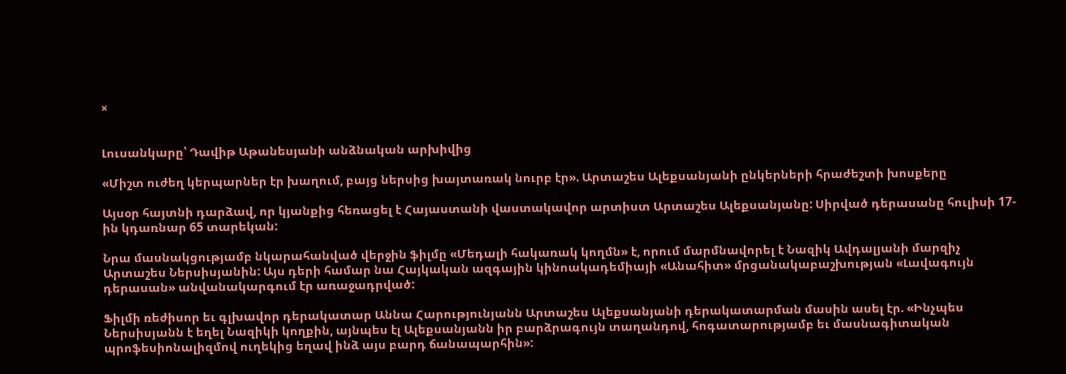×


Լուսանկարը՝ Դավիթ Աթանեսյանի անձնական արխիվից

«Միշտ ուժեղ կերպարներ էր խաղում, բայց ներսից խայտառակ նուրբ էր». Արտաշես Ալեքսանյանի ընկերների հրաժեշտի խոսքերը

Այսօր հայտնի դարձավ, որ կյանքից հեռացել է Հայաստանի վաստակավոր արտիստ Արտաշես Ալեքսանյանը: Սիրված դերասանը հուլիսի 17-ին կդառնար 65 տարեկան:

Նրա մասնակցությամբ նկարահանված վերջին ֆիլմը «Մեդալի հակառակ կողմն» է, որում մարմնավորել է Նազիկ Ավդալյանի մարզիչ Արտաշես Ներսիսյանին: Այս դերի համար նա Հայկական ազգային կինոակադեմիայի «Անահիտ» մրցանակաբաշխության «Լավագույն դերասան» անվանակարգում էր առաջադրված:

Ֆիլմի ռեժիսոր եւ գլխավոր դերակատար Աննա Հարությունյանն Արտաշես Ալեքսանյանի դերակատարման մասին ասել էր. «Ինչպես Ներսիսյանն է եղել Նազիկի կողքին, այնպես էլ Ալեքսանյանն իր բարձրագույն տաղանդով, հոգատարությամբ եւ մասնագիտական պրոֆեսիոնալիզմով ուղեկից եղավ ինձ այս բարդ ճանապարհին»: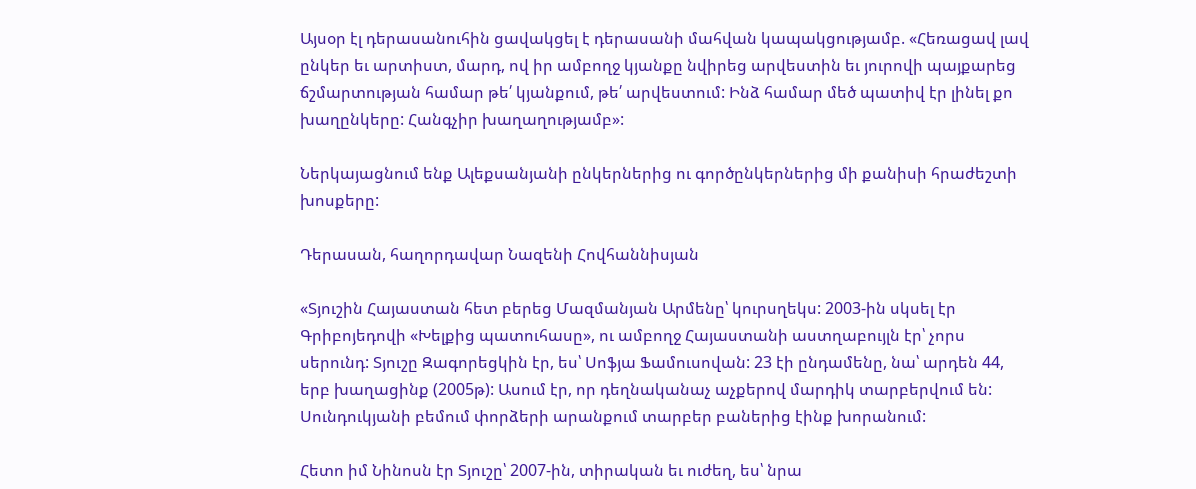Այսօր էլ դերասանուհին ցավակցել է դերասանի մահվան կապակցությամբ. «Հեռացավ լավ ընկեր եւ արտիստ, մարդ, ով իր ամբողջ կյանքը նվիրեց արվեստին եւ յուրովի պայքարեց ճշմարտության համար թե՛ կյանքում, թե՛ արվեստում: Ինձ համար մեծ պատիվ էր լինել քո խաղընկերը: Հանգչիր խաղաղությամբ»:

Ներկայացնում ենք Ալեքսանյանի ընկերներից ու գործընկերներից մի քանիսի հրաժեշտի խոսքերը:

Դերասան, հաղորդավար Նազենի Հովհաննիսյան

«Տյուշին Հայաստան հետ բերեց Մազմանյան Արմենը՝ կուրսղեկս: 2003-ին սկսել էր Գրիբոյեդովի «Խելքից պատուհասը», ու ամբողջ Հայաստանի աստղաբույլն էր՝ չորս սերունդ: Տյուշը Զագորեցկին էր, ես՝ Սոֆյա Ֆամուսովան: 23 էի ընդամենը, նա՝ արդեն 44, երբ խաղացինք (2005թ): Ասում էր, որ դեղնականաչ աչքերով մարդիկ տարբերվում են: Սունդուկյանի բեմում փորձերի արանքում տարբեր բաներից էինք խորանում:

Հետո իմ Նինոսն էր Տյուշը՝ 2007-ին, տիրական եւ ուժեղ, ես՝ նրա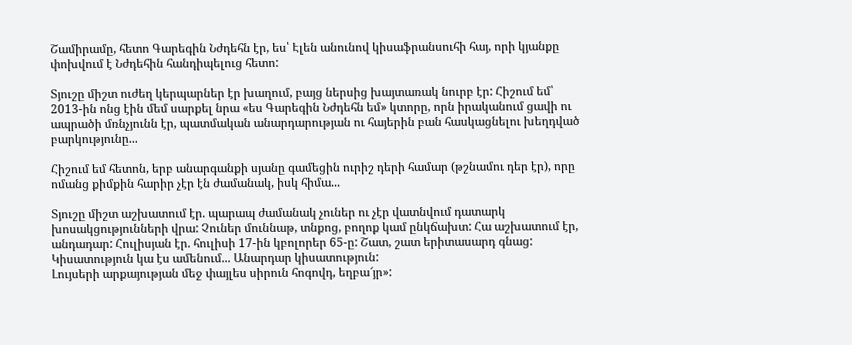Շամիրամը, հետո Գարեգին Նժդեհն էր, ես՝ Էլեն անունով կիսաֆրանսուհի հայ, որի կյանքը փոխվում է Նժդեհին հանդիպելուց հետո:

Տյուշը միշտ ուժեղ կերպարներ էր խաղում, բայց ներսից խայտառակ նուրբ էր: Հիշում եմ՝ 2013-ին ոնց էին մեմ սարքել նրա «ես Գարեգին Նժդեհն եմ» կտորը, որն իրականում ցավի ու ապրածի մռնչյունն էր, պատմական անարդարության ու հայերին բան հասկացնելու խեղդված բարկությունը...

Հիշում եմ հետոն, երբ անարգանքի սյանը գամեցին ուրիշ դերի համար (թշնամու դեր էր), որը ոմանց քիմքին հարիր չէր էն ժամանակ, իսկ հիմա...

Տյուշը միշտ աշխատում էր. պարապ ժամանակ չուներ ու չէր վատնվում դատարկ խոսակցությունների վրա: Չուներ մուննաթ, տնքոց, բողոք կամ ընկճախտ: Հա աշխատում էր, անդադար: Հուլիսյան էր. հուլիսի 17-ին կբոլորեր 65-ը: Շատ, շատ երիտասարդ գնաց: Կիսատություն կա էս ամենում... Անարդար կիսատություն:
Լույսերի արքայության մեջ փայլես սիրուն հոգովդ, եղբա՜յր»: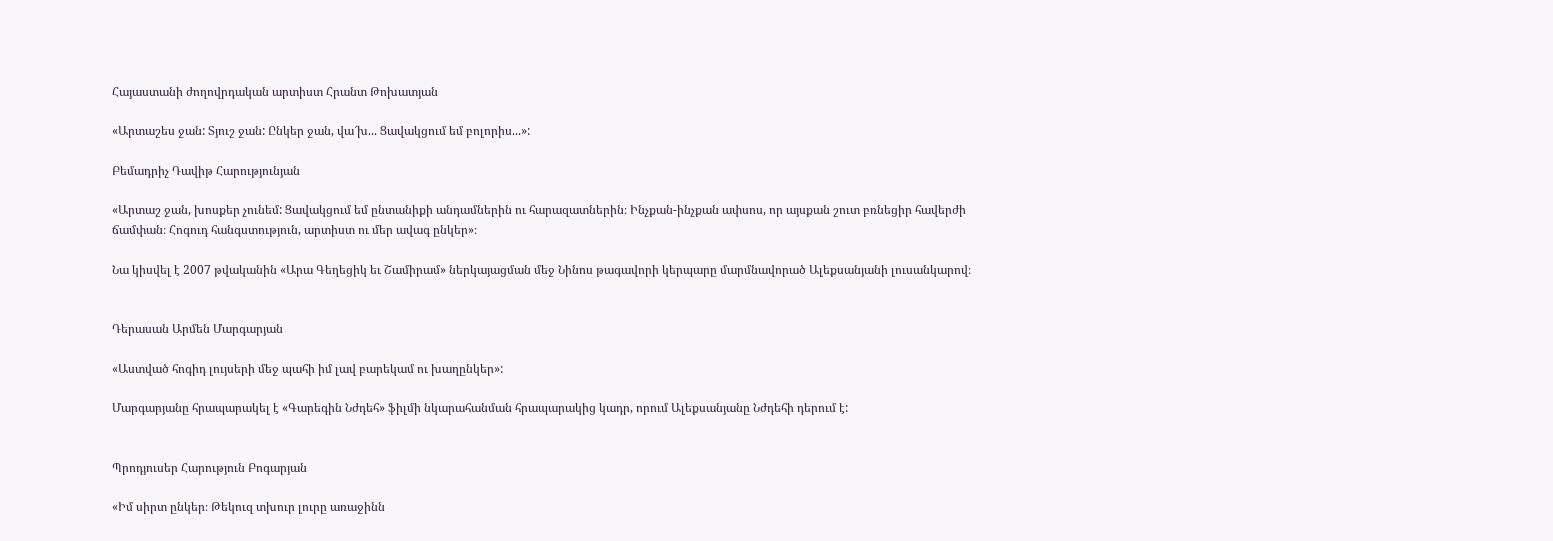Հայաստանի ժողովրդական արտիստ Հրանտ Թոխատյան

«Արտաշես ջան: Տյուշ ջան: Ընկեր ջան, վա՜խ... Ցավակցում եմ բոլորիս...»:

Բեմադրիչ Դավիթ Հարությունյան

«Արտաշ ջան, խոսքեր չունեմ: Ցավակցում եմ ընտանիքի անդամներին ու հարազատներին։ Ինչքան-ինչքան ափսոս, որ այսքան շուտ բռնեցիր հավերժի ճամփան։ Հոգուդ հանգստություն, արտիստ ու մեր ավագ ընկեր»։

Նա կիսվել է 2007 թվականին «Արա Գեղեցիկ եւ Շամիրամ» ներկայացման մեջ Նինոս թագավորի կերպարը մարմնավորած Ալեքսանյանի լուսանկարով։


Դերասան Արմեն Մարգարյան

«Աստված հոգիդ լույսերի մեջ պահի իմ լավ բարեկամ ու խաղընկեր»:

Մարգարյանը հրապարակել է «Գարեգին Նժդեհ» ֆիլմի նկարահանման հրապարակից կադր, որում Ալեքսանյանը Նժդեհի դերում է:


Պրոդյուսեր Հարություն Բոգարյան

«Իմ սիրտ ընկեր։ Թեկուզ տխուր լուրը առաջինն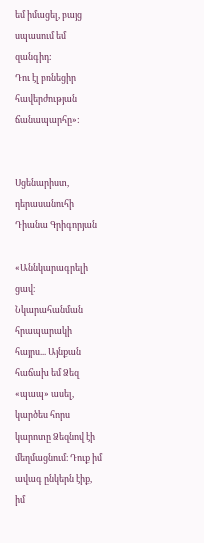եմ իմացել, բայց սպասում եմ զանգիդ:
Դու էլ բռնեցիր հավերժության ճանապարհը»:


Սցենարիստ, դերասանուհի Դիանա Գրիգորյան

«Աննկարագրելի ցավ։ Նկարահանման հրապարակի հայրս... Այնքան հաճախ եմ Ձեզ «պապ» ասել, կարծես հորս կարոտը Ձեզնով էի մեղմացնում։ Դուք իմ ավագ ընկերն էիք, իմ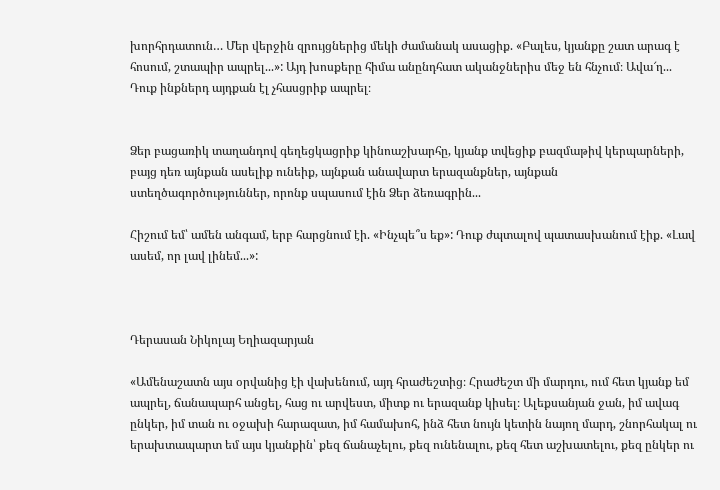խորհրդատուն… Մեր վերջին զրույցներից մեկի ժամանակ ասացիք. «Բալես, կյանքը շատ արագ է հոսում, շտապիր ապրել...»: Այդ խոսքերը հիմա անընդհատ ականջներիս մեջ են հնչում։ Ավա՜ղ... Դուք ինքներդ այդքան էլ չհասցրիք ապրել։


Ձեր բացառիկ տաղանդով գեղեցկացրիք կինոաշխարհը, կյանք տվեցիք բազմաթիվ կերպարների, բայց դեռ այնքան ասելիք ունեիք, այնքան անավարտ երազանքներ, այնքան ստեղծագործություններ, որոնք սպասում էին Ձեր ձեռագրին...

Հիշում եմ՝ ամեն անգամ, երբ հարցնում էի. «Ինչպե՞ս եք»: Դուք ժպտալով պատասխանում էիք. «Լավ ասեմ, որ լավ լինեմ...»:



Դերասան Նիկոլայ Եղիազարյան

«Ամենաշատն այս օրվանից էի վախենում, այդ հրաժեշտից։ Հրաժեշտ մի մարդու, ում հետ կյանք եմ ապրել, ճանապարհ անցել, հաց ու արվեստ, միտք ու երազանք կիսել։ Ալեքսանյան ջան, իմ ավագ ընկեր, իմ տան ու օջախի հարազատ, իմ համախոհ, ինձ հետ նույն կետին նայող մարդ, շնորհակալ ու երախտապարտ եմ այս կյանքին՝ քեզ ճանաչելու, քեզ ունենալու, քեզ հետ աշխատելու, քեզ ընկեր ու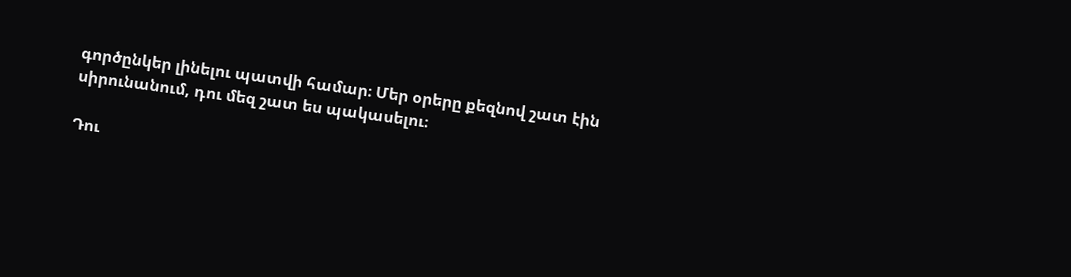գործընկեր լինելու պատվի համար։ Մեր օրերը քեզնով շատ էին սիրունանում, դու մեզ շատ ես պակասելու։

Դու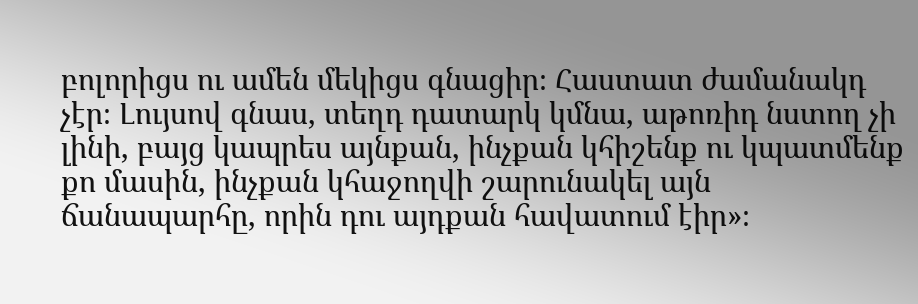բոլորիցս ու ամեն մեկիցս գնացիր։ Հաստատ ժամանակդ չէր։ Լույսով գնաս, տեղդ դատարկ կմնա, աթոռիդ նստող չի լինի, բայց կապրես այնքան, ինչքան կհիշենք ու կպատմենք քո մասին, ինչքան կհաջողվի շարունակել այն ճանապարհը, որին դու այդքան հավատում էիր»։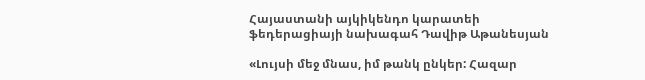Հայաստանի այկիկենդո կարատեի ֆեդերացիայի նախագահ Դավիթ Աթանեսյան

«Լույսի մեջ մնաս, իմ թանկ ընկեր: Հազար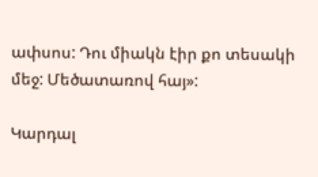ափսոս: Դու միակն էիր քո տեսակի մեջ: Մեծատառով հայ»:

Կարդալ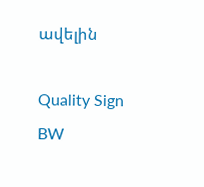ավելին

Quality Sign BW